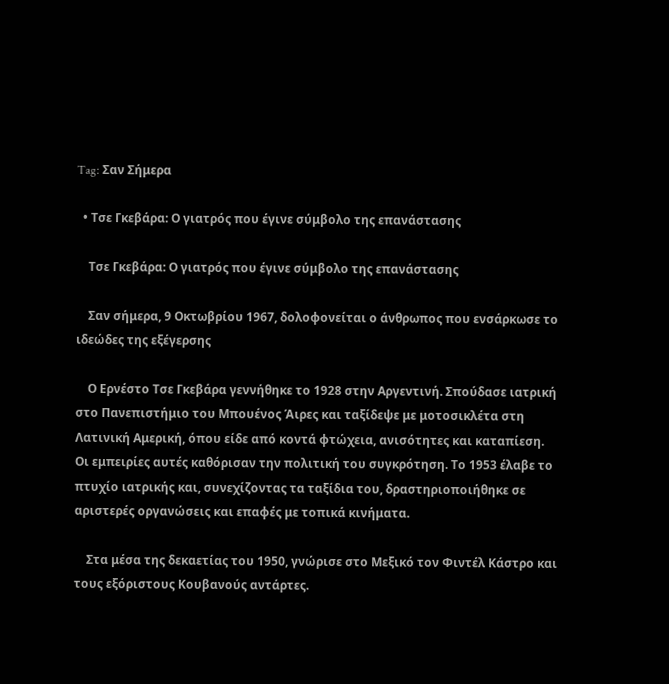Tag: Σαν Σήμερα

  • Τσε Γκεβάρα: Ο γιατρός που έγινε σύμβολο της επανάστασης

    Τσε Γκεβάρα: Ο γιατρός που έγινε σύμβολο της επανάστασης

    Σαν σήμερα, 9 Οκτωβρίου 1967, δολοφονείται ο άνθρωπος που ενσάρκωσε το ιδεώδες της εξέγερσης

    Ο Ερνέστο Τσε Γκεβάρα γεννήθηκε το 1928 στην Αργεντινή. Σπούδασε ιατρική στο Πανεπιστήμιο του Μπουένος Άιρες και ταξίδεψε με μοτοσικλέτα στη Λατινική Αμερική, όπου είδε από κοντά φτώχεια, ανισότητες και καταπίεση. Οι εμπειρίες αυτές καθόρισαν την πολιτική του συγκρότηση. Το 1953 έλαβε το πτυχίο ιατρικής και, συνεχίζοντας τα ταξίδια του, δραστηριοποιήθηκε σε αριστερές οργανώσεις και επαφές με τοπικά κινήματα.

    Στα μέσα της δεκαετίας του 1950, γνώρισε στο Μεξικό τον Φιντέλ Κάστρο και τους εξόριστους Κουβανούς αντάρτες.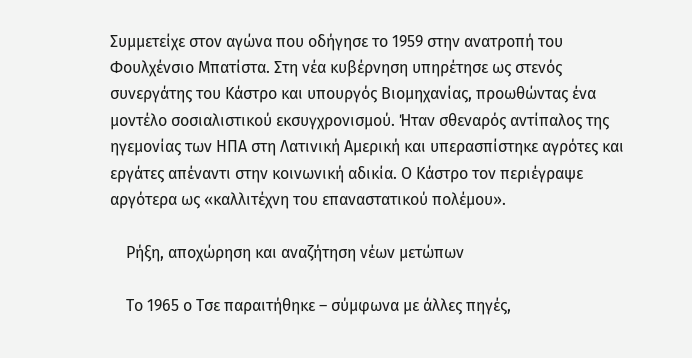Συμμετείχε στον αγώνα που οδήγησε το 1959 στην ανατροπή του Φουλχένσιο Μπατίστα. Στη νέα κυβέρνηση υπηρέτησε ως στενός συνεργάτης του Κάστρο και υπουργός Βιομηχανίας, προωθώντας ένα μοντέλο σοσιαλιστικού εκσυγχρονισμού. Ήταν σθεναρός αντίπαλος της ηγεμονίας των ΗΠΑ στη Λατινική Αμερική και υπερασπίστηκε αγρότες και εργάτες απέναντι στην κοινωνική αδικία. Ο Κάστρο τον περιέγραψε αργότερα ως «καλλιτέχνη του επαναστατικού πολέμου».

    Ρήξη, αποχώρηση και αναζήτηση νέων μετώπων

    Το 1965 ο Τσε παραιτήθηκε – σύμφωνα με άλλες πηγές,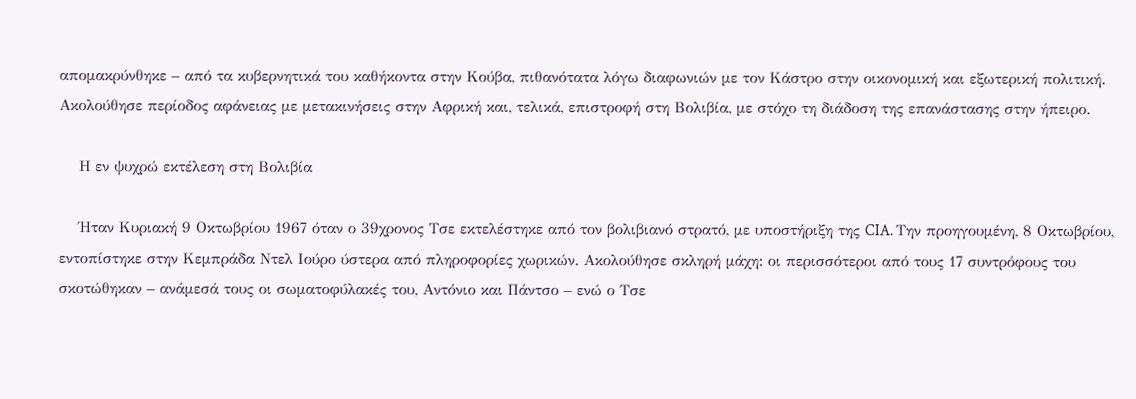απομακρύνθηκε – από τα κυβερνητικά του καθήκοντα στην Κούβα, πιθανότατα λόγω διαφωνιών με τον Κάστρο στην οικονομική και εξωτερική πολιτική. Ακολούθησε περίοδος αφάνειας με μετακινήσεις στην Αφρική και, τελικά, επιστροφή στη Βολιβία, με στόχο τη διάδοση της επανάστασης στην ήπειρο.

    Η εν ψυχρώ εκτέλεση στη Βολιβία

    Ήταν Κυριακή 9 Οκτωβρίου 1967 όταν ο 39χρονος Τσε εκτελέστηκε από τον βολιβιανό στρατό, με υποστήριξη της CIA. Την προηγουμένη, 8 Οκτωβρίου, εντοπίστηκε στην Κεμπράδα Ντελ Ιούρο ύστερα από πληροφορίες χωρικών. Ακολούθησε σκληρή μάχη: οι περισσότεροι από τους 17 συντρόφους του σκοτώθηκαν – ανάμεσά τους οι σωματοφύλακές του, Αντόνιο και Πάντσο – ενώ ο Τσε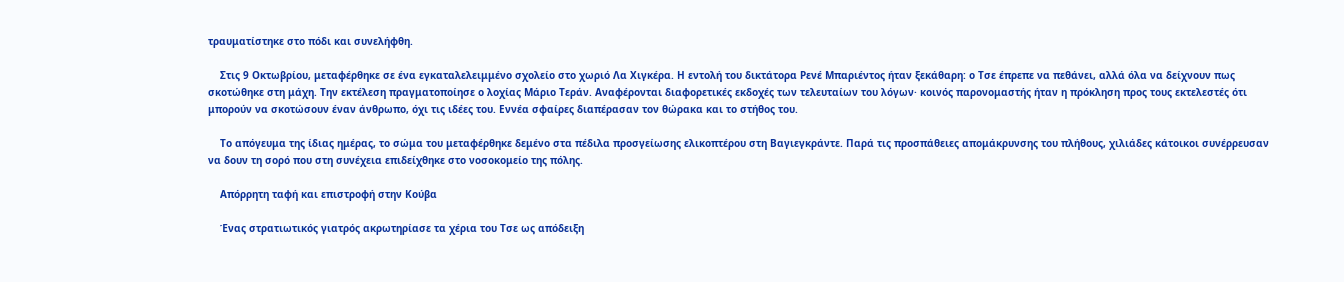τραυματίστηκε στο πόδι και συνελήφθη.

    Στις 9 Οκτωβρίου, μεταφέρθηκε σε ένα εγκαταλελειμμένο σχολείο στο χωριό Λα Χιγκέρα. Η εντολή του δικτάτορα Ρενέ Μπαριέντος ήταν ξεκάθαρη: ο Τσε έπρεπε να πεθάνει, αλλά όλα να δείχνουν πως σκοτώθηκε στη μάχη. Την εκτέλεση πραγματοποίησε ο λοχίας Μάριο Τεράν. Αναφέρονται διαφορετικές εκδοχές των τελευταίων του λόγων· κοινός παρονομαστής ήταν η πρόκληση προς τους εκτελεστές ότι μπορούν να σκοτώσουν έναν άνθρωπο, όχι τις ιδέες του. Εννέα σφαίρες διαπέρασαν τον θώρακα και το στήθος του.

    Το απόγευμα της ίδιας ημέρας, το σώμα του μεταφέρθηκε δεμένο στα πέδιλα προσγείωσης ελικοπτέρου στη Βαγιεγκράντε. Παρά τις προσπάθειες απομάκρυνσης του πλήθους, χιλιάδες κάτοικοι συνέρρευσαν να δουν τη σορό που στη συνέχεια επιδείχθηκε στο νοσοκομείο της πόλης.

    Απόρρητη ταφή και επιστροφή στην Κούβα

    Ένας στρατιωτικός γιατρός ακρωτηρίασε τα χέρια του Τσε ως απόδειξη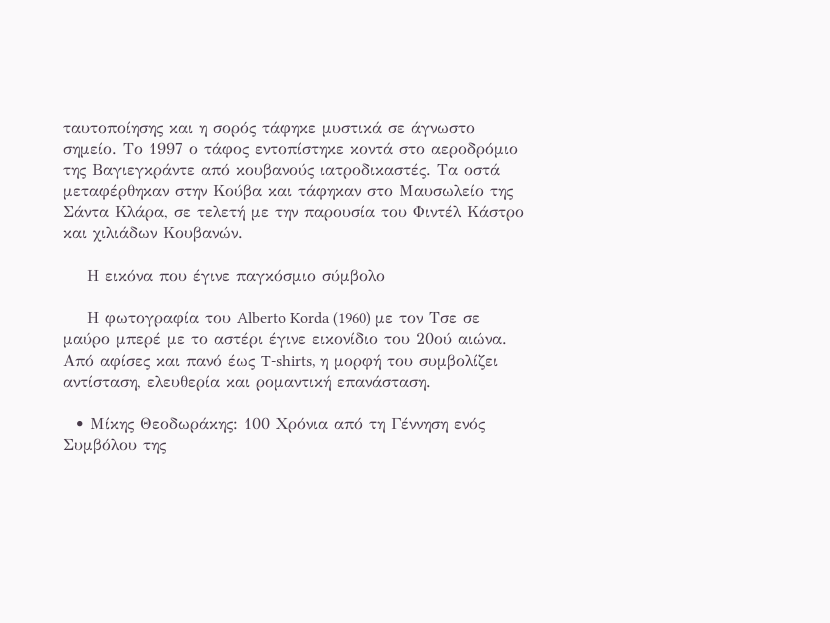ταυτοποίησης και η σορός τάφηκε μυστικά σε άγνωστο σημείο. Το 1997 ο τάφος εντοπίστηκε κοντά στο αεροδρόμιο της Βαγιεγκράντε από κουβανούς ιατροδικαστές. Τα οστά μεταφέρθηκαν στην Κούβα και τάφηκαν στο Μαυσωλείο της Σάντα Κλάρα, σε τελετή με την παρουσία του Φιντέλ Κάστρο και χιλιάδων Κουβανών.

    Η εικόνα που έγινε παγκόσμιο σύμβολο

    Η φωτογραφία του Alberto Korda (1960) με τον Τσε σε μαύρο μπερέ με το αστέρι έγινε εικονίδιο του 20ού αιώνα. Από αφίσες και πανό έως T-shirts, η μορφή του συμβολίζει αντίσταση, ελευθερία και ρομαντική επανάσταση.

  • Μίκης Θεοδωράκης: 100 Χρόνια από τη Γέννηση ενός Συμβόλου της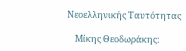Νεοελληνικής Ταυτότητας

    Μίκης Θεοδωράκης: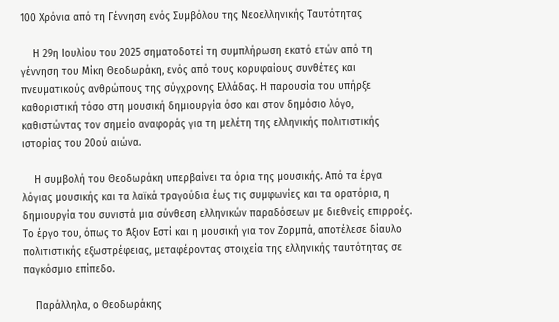100 Χρόνια από τη Γέννηση ενός Συμβόλου της Νεοελληνικής Ταυτότητας

    Η 29η Ιουλίου του 2025 σηματοδοτεί τη συμπλήρωση εκατό ετών από τη γέννηση του Μίκη Θεοδωράκη, ενός από τους κορυφαίους συνθέτες και πνευματικούς ανθρώπους της σύγχρονης Ελλάδας. Η παρουσία του υπήρξε καθοριστική τόσο στη μουσική δημιουργία όσο και στον δημόσιο λόγο, καθιστώντας τον σημείο αναφοράς για τη μελέτη της ελληνικής πολιτιστικής ιστορίας του 20ού αιώνα.

    Η συμβολή του Θεοδωράκη υπερβαίνει τα όρια της μουσικής. Από τα έργα λόγιας μουσικής και τα λαϊκά τραγούδια έως τις συμφωνίες και τα ορατόρια, η δημιουργία του συνιστά μια σύνθεση ελληνικών παραδόσεων με διεθνείς επιρροές. Το έργο του, όπως το Άξιον Εστί και η μουσική για τον Ζορμπά, αποτέλεσε δίαυλο πολιτιστικής εξωστρέφειας, μεταφέροντας στοιχεία της ελληνικής ταυτότητας σε παγκόσμιο επίπεδο.

    Παράλληλα, ο Θεοδωράκης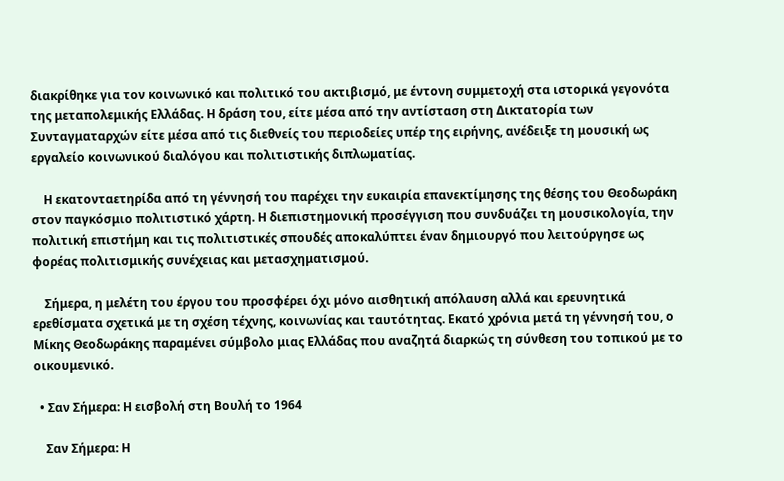διακρίθηκε για τον κοινωνικό και πολιτικό του ακτιβισμό, με έντονη συμμετοχή στα ιστορικά γεγονότα της μεταπολεμικής Ελλάδας. Η δράση του, είτε μέσα από την αντίσταση στη Δικτατορία των Συνταγματαρχών είτε μέσα από τις διεθνείς του περιοδείες υπέρ της ειρήνης, ανέδειξε τη μουσική ως εργαλείο κοινωνικού διαλόγου και πολιτιστικής διπλωματίας.

    Η εκατονταετηρίδα από τη γέννησή του παρέχει την ευκαιρία επανεκτίμησης της θέσης του Θεοδωράκη στον παγκόσμιο πολιτιστικό χάρτη. Η διεπιστημονική προσέγγιση που συνδυάζει τη μουσικολογία, την πολιτική επιστήμη και τις πολιτιστικές σπουδές αποκαλύπτει έναν δημιουργό που λειτούργησε ως φορέας πολιτισμικής συνέχειας και μετασχηματισμού.

    Σήμερα, η μελέτη του έργου του προσφέρει όχι μόνο αισθητική απόλαυση αλλά και ερευνητικά ερεθίσματα σχετικά με τη σχέση τέχνης, κοινωνίας και ταυτότητας. Εκατό χρόνια μετά τη γέννησή του, ο Μίκης Θεοδωράκης παραμένει σύμβολο μιας Ελλάδας που αναζητά διαρκώς τη σύνθεση του τοπικού με το οικουμενικό.

  • Σαν Σήμερα: Η εισβολή στη Βουλή το 1964

    Σαν Σήμερα: Η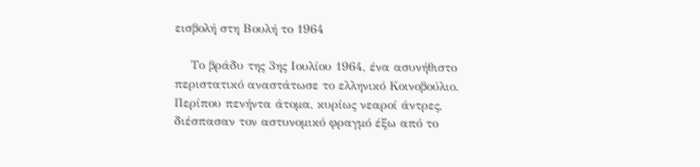εισβολή στη Βουλή το 1964

    Το βράδυ της 3ης Ιουλίου 1964, ένα ασυνήθιστο περιστατικό αναστάτωσε το ελληνικό Κοινοβούλιο. Περίπου πενήντα άτομα, κυρίως νεαροί άντρες, διέσπασαν τον αστυνομικό φραγμό έξω από το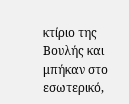κτίριο της Βουλής και μπήκαν στο εσωτερικό,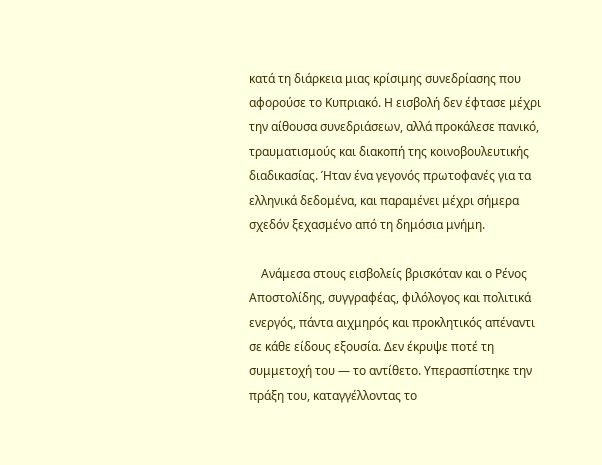κατά τη διάρκεια μιας κρίσιμης συνεδρίασης που αφορούσε το Κυπριακό. Η εισβολή δεν έφτασε μέχρι την αίθουσα συνεδριάσεων, αλλά προκάλεσε πανικό, τραυματισμούς και διακοπή της κοινοβουλευτικής διαδικασίας. Ήταν ένα γεγονός πρωτοφανές για τα ελληνικά δεδομένα, και παραμένει μέχρι σήμερα σχεδόν ξεχασμένο από τη δημόσια μνήμη.

    Ανάμεσα στους εισβολείς βρισκόταν και ο Ρένος Αποστολίδης, συγγραφέας, φιλόλογος και πολιτικά ενεργός, πάντα αιχμηρός και προκλητικός απέναντι σε κάθε είδους εξουσία. Δεν έκρυψε ποτέ τη συμμετοχή του — το αντίθετο. Υπερασπίστηκε την πράξη του, καταγγέλλοντας το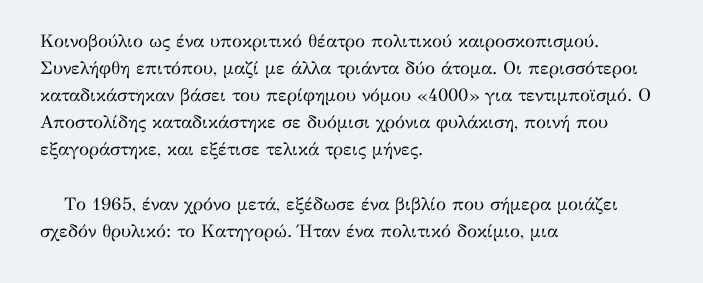Κοινοβούλιο ως ένα υποκριτικό θέατρο πολιτικού καιροσκοπισμού. Συνελήφθη επιτόπου, μαζί με άλλα τριάντα δύο άτομα. Οι περισσότεροι καταδικάστηκαν βάσει του περίφημου νόμου «4000» για τεντιμποϊσμό. Ο Αποστολίδης καταδικάστηκε σε δυόμισι χρόνια φυλάκιση, ποινή που εξαγοράστηκε, και εξέτισε τελικά τρεις μήνες.

    Το 1965, έναν χρόνο μετά, εξέδωσε ένα βιβλίο που σήμερα μοιάζει σχεδόν θρυλικό: το Κατηγορώ. Ήταν ένα πολιτικό δοκίμιο, μια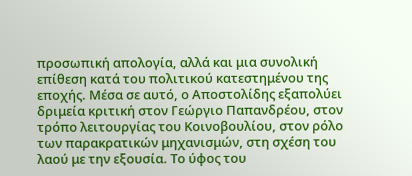προσωπική απολογία, αλλά και μια συνολική επίθεση κατά του πολιτικού κατεστημένου της εποχής. Μέσα σε αυτό, ο Αποστολίδης εξαπολύει δριμεία κριτική στον Γεώργιο Παπανδρέου, στον τρόπο λειτουργίας του Κοινοβουλίου, στον ρόλο των παρακρατικών μηχανισμών, στη σχέση του λαού με την εξουσία. Το ύφος του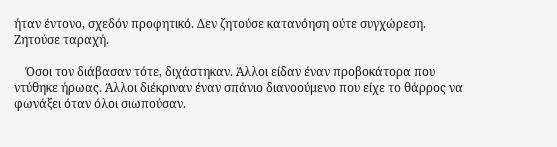ήταν έντονο, σχεδόν προφητικό. Δεν ζητούσε κατανόηση ούτε συγχώρεση. Ζητούσε ταραχή.

    Όσοι τον διάβασαν τότε, διχάστηκαν. Άλλοι είδαν έναν προβοκάτορα που ντύθηκε ήρωας. Άλλοι διέκριναν έναν σπάνιο διανοούμενο που είχε το θάρρος να φωνάξει όταν όλοι σιωπούσαν.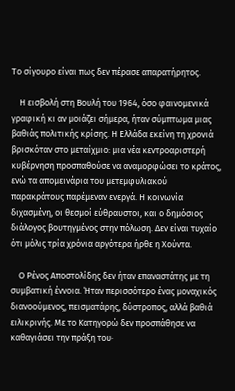Το σίγουρο είναι πως δεν πέρασε απαρατήρητος.

    Η εισβολή στη Βουλή του 1964, όσο φαινομενικά γραφική κι αν μοιάζει σήμερα, ήταν σύμπτωμα μιας βαθιάς πολιτικής κρίσης. Η Ελλάδα εκείνη τη χρονιά βρισκόταν στο μεταίχμιο: μια νέα κεντροαριστερή κυβέρνηση προσπαθούσε να αναμορφώσει το κράτος, ενώ τα απομεινάρια του μετεμφυλιακού παρακράτους παρέμεναν ενεργά. Η κοινωνία διχασμένη, οι θεσμοί εύθραυστοι, και ο δημόσιος διάλογος βουτηγμένος στην πόλωση. Δεν είναι τυχαίο ότι μόλις τρία χρόνια αργότερα ήρθε η Χούντα.

    Ο Ρένος Αποστολίδης δεν ήταν επαναστάτης με τη συμβατική έννοια. Ήταν περισσότερο ένας μοναχικός διανοούμενος, πεισματάρης, δύστροπος, αλλά βαθιά ειλικρινής. Με το Κατηγορώ δεν προσπάθησε να καθαγιάσει την πράξη του·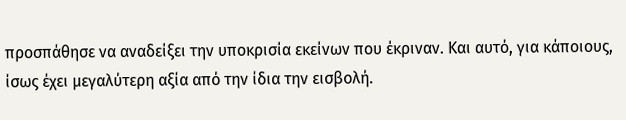προσπάθησε να αναδείξει την υποκρισία εκείνων που έκριναν. Και αυτό, για κάποιους, ίσως έχει μεγαλύτερη αξία από την ίδια την εισβολή.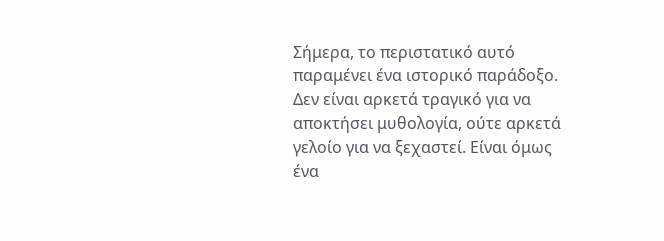Σήμερα, το περιστατικό αυτό παραμένει ένα ιστορικό παράδοξο. Δεν είναι αρκετά τραγικό για να αποκτήσει μυθολογία, ούτε αρκετά γελοίο για να ξεχαστεί. Είναι όμως ένα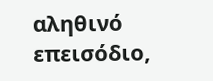αληθινό επεισόδιο,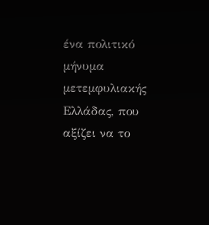ένα πολιτικό μήνυμα μετεμφυλιακής Ελλάδας, που αξίζει να το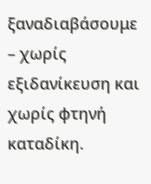ξαναδιαβάσουμε – χωρίς εξιδανίκευση και χωρίς φτηνή καταδίκη.